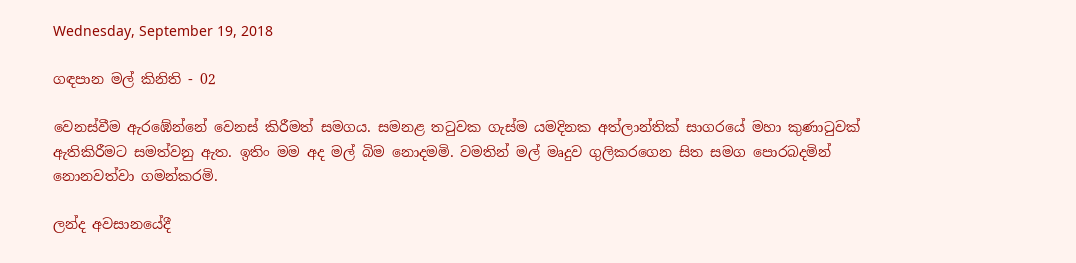Wednesday, September 19, 2018

ගඳපාන මල් කිනිති - 02

වෙනස්වීම ඇරඹේන්නේ වෙනස් කිරීමත් සමගය. සමනළ තටුවක ගැස්ම යමදිනක අත්ලාන්තික් සාගරයේ මහා කුණාටුවක් ඇතිකිරීමට සමත්වනු ඇත. ඉතිං මම අද මල් බිම නොදමමි. වමතින් මල් මෘදුව ගුලිකරගෙන සිත සමග පොරබදමින් නොනවත්වා ගමන්කරමි.

ලන්ද අවසානයේදී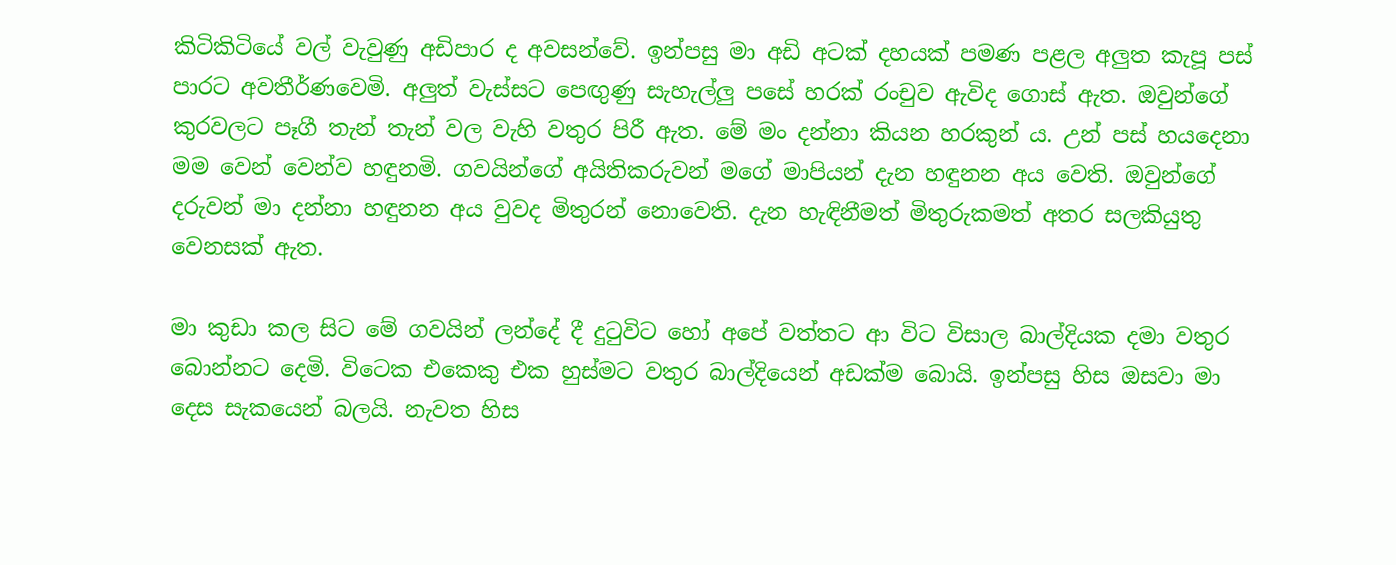කිටිකිටියේ වල් වැවුණු අඩිපාර ද අවසන්වේ. ඉන්පසු මා අඩි අටක් දහයක් පමණ පළල අලුත කැපූ පස් පාරට අවතීර්ණවෙමි. අලුත් වැස්සට පෙඟුණු සැහැල්ලු පසේ හරක් රංචුව ඇවිද ගොස් ඇත. ඔවුන්ගේ කුරවලට පෑගී තැන් තැන් වල වැහි වතුර පිරී ඇත. මේ මං දන්නා කියන හරකුන් ය. උන් පස් හයදෙනා මම වෙන් වෙන්ව හඳුනමි. ගවයින්ගේ අයිතිකරුවන් මගේ මාපියන් දැන හඳුනන අය වෙති. ඔවුන්ගේ දරුවන් මා දන්නා හඳුනන අය වුවද මිතුරන් නොවෙති. දැන හැඳිනීමත් මිතුරුකමත් අතර සලකියුතු වෙනසක් ඇත.

මා කුඩා කල සිට මේ ගවයින් ලන්දේ දී දුටුවිට හෝ අපේ වත්තට ආ විට විසාල බාල්දියක දමා වතුර බොන්නට දෙමි. විටෙක එකෙකු එක හුස්මට වතුර බාල්දියෙන් අඩක්ම බොයි. ඉන්පසු හිස ඔසවා මා දෙස සැකයෙන් බලයි. නැවත හිස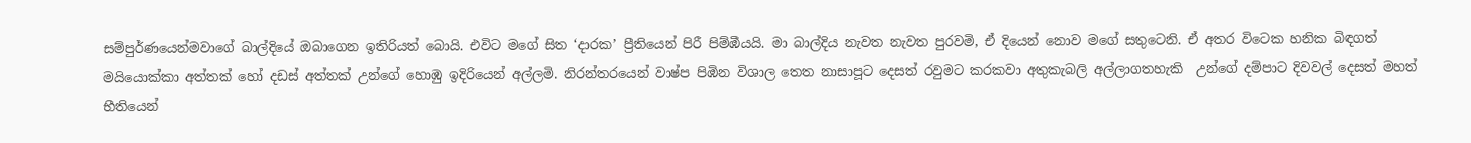සම්පුර්ණයෙන්මවාගේ බාල්දියේ ඔබාගෙන ඉතිරියත් බොයි. එවිට මගේ සිත ‘දාරක’ ප්‍රීතියෙන් පිරී පිම්ඹීයයි. මා බාල්දිය නැවත නැවත පුරවමි, ඒ දියෙන් නොව මගේ සතුටෙනි. ඒ අතර විටෙක හනික බිඳගත් මයියොක්කා අත්තක් හෝ දඩස් අත්තක් උන්ගේ හොඹු ඉදිරියෙන් අල්ලමි. නිරන්තරයෙන් වාෂ්ප පිඹින විශාල තෙත නාසාපූට දෙසත් රවුමට කරකවා අතුකැබලි අල්ලාගතහැකි  උන්ගේ දම්පාට දිවවල් දෙසත් මහත් භීතියෙන්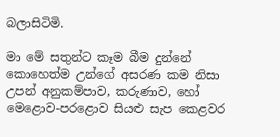බලාසිටිමි.

මා මේ සතුන්ට කෑම බීම දුන්නේ කොහෙත්ම උන්ගේ අසරණ කම නිසා උපන් අනුකම්පාව, කරුණාව, හෝ මෙළොව-පරළොව සියළු සැප කෙළවර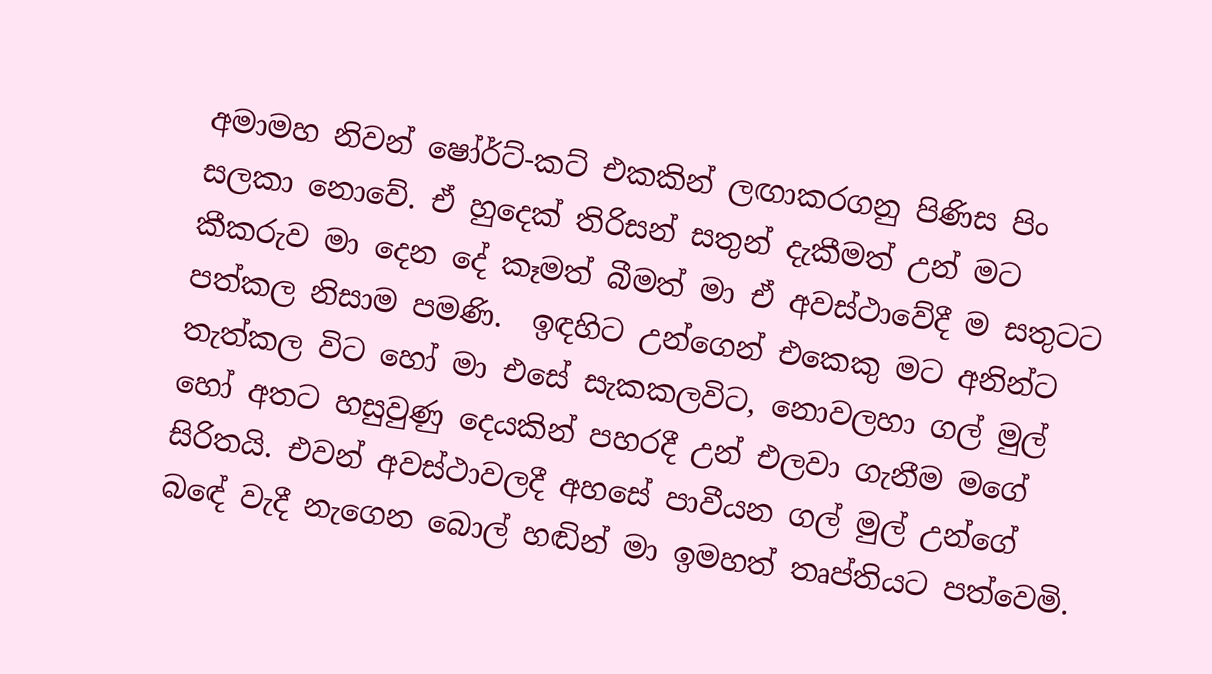අමාමහ නිවන් ෂෝර්ට්-කට් එකකින් ලඟාකරගනු පිණිස පිං සලකා නොවේ. ඒ හුදෙක් තිරිසන් සතුන් දැකීමත් උන් මට කීකරුව මා දෙන දේ කෑමත් බීමත් මා ඒ අවස්ථාවේදී ම සතුටට පත්කල නිසාම පමණි.  ඉඳහිට උන්ගෙන් එකෙකු මට අනින්ට තැත්කල විට හෝ මා එසේ සැකකලවිට, නොවලහා ගල් මුල් හෝ අතට හසුවුණු දෙයකින් පහරදී උන් එලවා ගැනීම මගේ සිරිතයි. එවන් අවස්ථාවලදී අහසේ පාවීයන ගල් මුල් උන්ගේ බඳේ වැදී නැගෙන බොල් හඬින් මා ඉමහත් තෘප්තියට පත්වෙමි.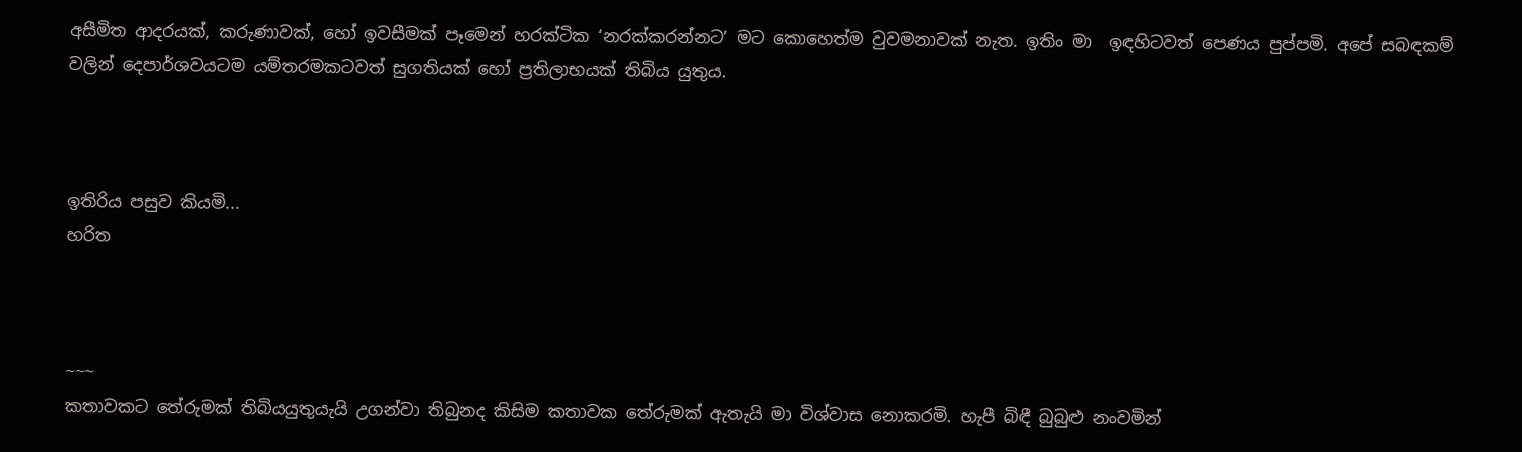අසීමිත ආදරයක්, කරුණාවක්, හෝ ඉවසීමක් පෑමෙන් හරක්ටික ‘නරක්කරන්නට’ මට කොහෙත්ම වුවමනාවක් නැත. ඉතිං මා  ඉඳහිටවත් පෙණය පුප්පමි. අපේ සබඳකම් වලින් දෙපාර්ශවයටම යම්තරමකටවත් සුගතියක් හෝ ප්‍රතිලාභයක් තිබිය යුතුය.



ඉතිරිය පසුව කියමි...
හරිත



~~~
කතාවකට තේරුමක් තිබියයුතුයැයි උගන්වා තිබුනද කිසිම කතාවක තේරුමක් ඇතැයි මා විශ්වාස නොකරමි. හැපී බිඳී බුබුළු නංවමින්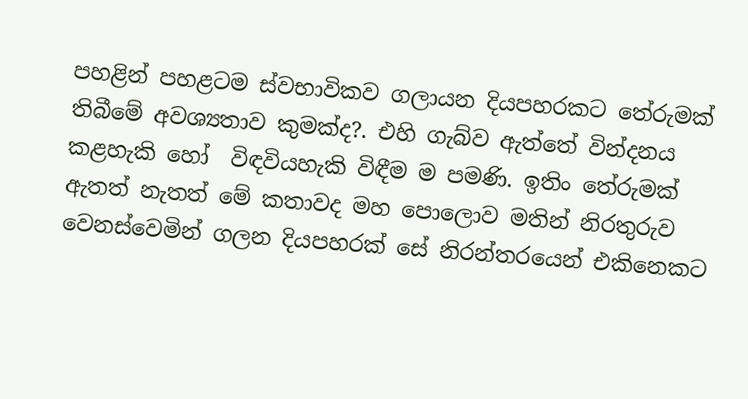පහළින් පහළටම ස්වභාවිකව ගලායන දියපහරකට තේරුමක් තිබීමේ අවශ්‍යතාව කුමක්ද?. එහි ගැබ්ව ඇත්තේ වින්දනය කළහැකි හෝ  විඳවියහැකි විඳීම ම පමණි. ඉතිං තේරුමක් ඇතත් නැතත් මේ කතාවද මහ පොලොව මතින් නිරතුරුව වෙනස්වෙමින් ගලන දියපහරක් සේ නිරන්තරයෙන් එකිනෙකට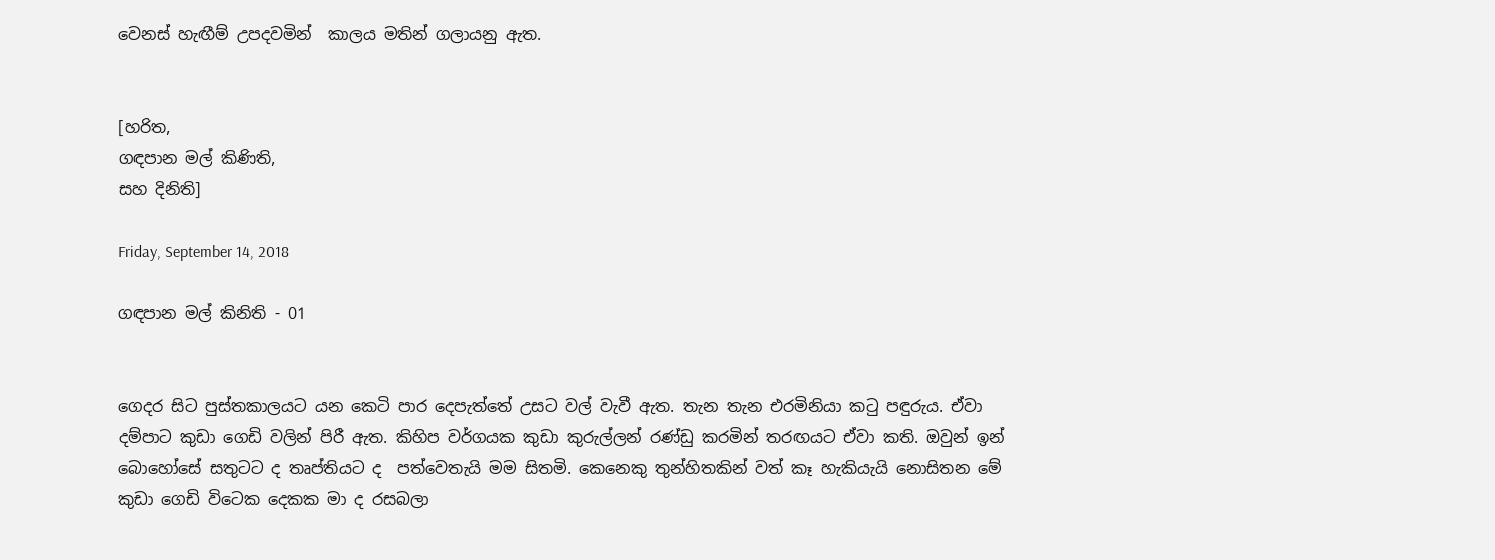වෙනස් හැඟීම් උපදවමින්  කාලය මතින් ගලායනු ඇත.


[හරිත,
ගඳපාන මල් කිණිති,
සහ දිනිති]

Friday, September 14, 2018

ගඳපාන මල් කිනිති - 01


ගෙදර සිට පුස්තකාලයට යන කෙටි පාර දෙපැත්තේ උසට වල් වැවී ඇත. තැන තැන එරමිනියා කටු පඳුරුය. ඒවා දම්පාට කුඩා ගෙඩි වලින් පිරී ඇත. කිහිප වර්ගයක කුඩා කුරුල්ලන් රණ්ඩු කරමින් තරඟයට ඒවා කති. ඔවුන් ඉන් බොහෝසේ සතුටට ද තෘප්තියට ද  පත්වෙතැයි මම සිතමි. කෙනෙකු තුන්හිතකින් වත් කෑ හැකියැයි නොසිතන මේ කුඩා ගෙඩි විටෙක දෙකක මා ද රසබලා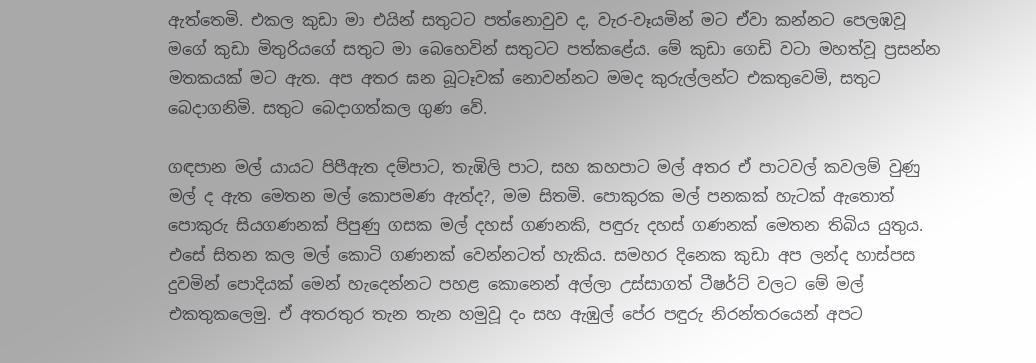ඇත්තෙමි. එකල කුඩා මා එයින් සතුටට පත්නොවුව ද, වැර-වෑයමින් මට ඒවා කන්නට පෙලඹවූ මගේ කුඩා මිතුරියගේ සතුට මා බෙහෙවින් සතුටට පත්කළේය. මේ කුඩා ගෙඩි වටා මහත්වූ ප්‍රසන්න මතකයක් මට ඇත. අප අතර ඝන බූටෑවක් නොවන්නට මමද කුරුල්ලන්ට එකතුවෙමි, සතුට බෙදාගනිමි. සතුට බෙදාගත්කල ගුණ වේ.

ගඳපාන මල් යායට පිපීඇත දම්පාට, තැඹිලි පාට, සහ කහපාට මල් අතර ඒ පාටවල් කවලම් වුණු මල් ද ඇත මෙතන මල් කොපමණ ඇත්ද?, මම සිතමි. පොකුරක මල් පනකක් හැටක් ඇතොත් පොකුරු සියගණනක් පිපුණු ගසක මල් දහස් ගණනකි, පඳුරු දහස් ගණනක් මෙතන තිබිය යුතුය. එසේ සිතන කල මල් කොටි ගණනක් වෙන්නටත් හැකිය. සමහර දිනෙක කුඩා අප ලන්ද හාස්පස දුවමින් පොදියක් මෙන් හැදෙන්නට පහළ කොනෙන් අල්ලා උස්සාගත් ටීෂර්ට් වලට මේ මල් එකතුකලෙමු. ඒ අතරතුර තැන තැන හමුවූ දං සහ ඇඹුල් පේර පඳුරු නිරන්තරයෙන් අපට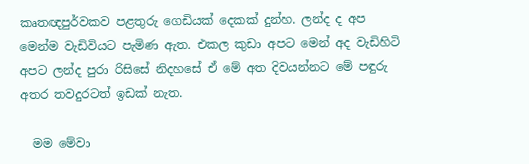කෘතඥපුර්වකව පළතුරු ගෙඩියක් දෙකක් දුන්හ. ලන්ද ද අප මෙන්ම වැඩිවියට පැමිණ ඇත. එකල කුඩා අපට මෙන් අද වැඩිහිටි අපට ලන්ද පුරා රිසිසේ නිදහසේ ඒ මේ අත දිවයන්නට මේ පඳුරු අතර තවදුරටත් ඉඩක් නැත.

  මම මේවා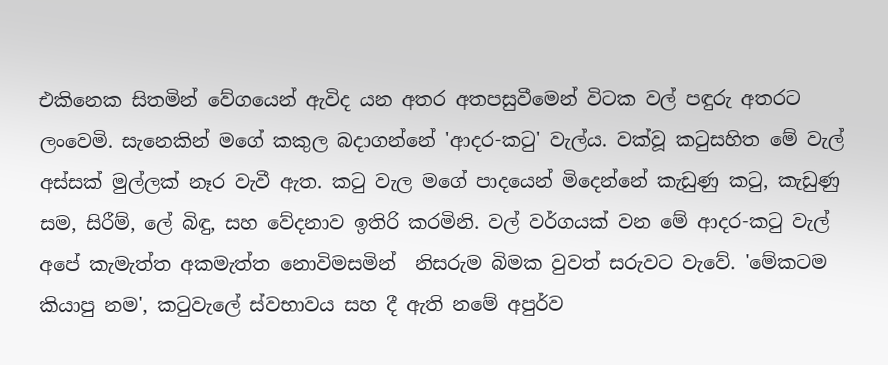එකිනෙක සිතමින් වේගයෙන් ඇවිද යන අතර අතපසුවීමෙන් විටක වල් පඳුරු අතරට ලංවෙමි. සැනෙකින් මගේ කකුල බදාගන්නේ 'ආදර-කටු' වැල්ය. වක්වූ කටුසහිත මේ වැල් අස්සක් මුල්ලක් නෑර වැවී ඇත. කටු වැල මගේ පාදයෙන් මිදෙන්නේ කැඩුණු කටු, කැඩුණු සම, සිරීම්, ලේ බිඳු, සහ වේදනාව ඉතිරි කරමිනි. වල් වර්ගයක් වන මේ ආදර-කටු වැල් අපේ කැමැත්ත අකමැත්ත නොවිමසමින්  නිසරුම බිමක වුවත් සරුවට වැවේ. 'මේකටම කියාපු නම', කටුවැලේ ස්වභාවය සහ දී ඇති නමේ අපුර්ව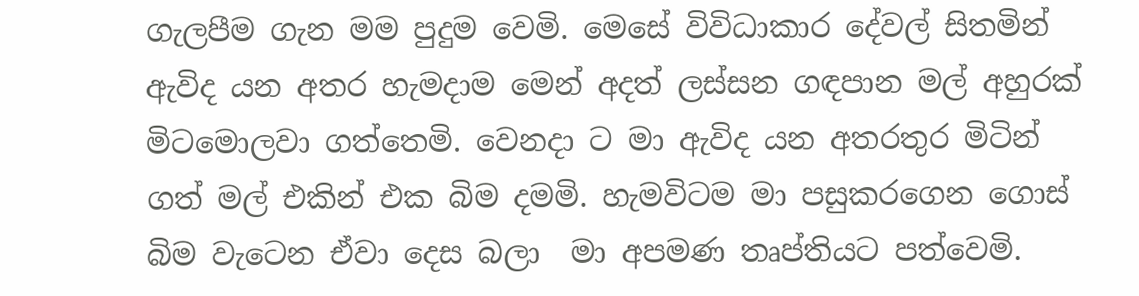ගැලපීම ගැන මම පුදුම වෙමි. මෙසේ විවිධාකාර දේවල් සිතමින් ඇවිද යන අතර හැමදාම මෙන් අදත් ලස්සන ගඳපාන මල් අහුරක් මිටමොලවා ගත්තෙමි. වෙනදා ට මා ඇවිද යන අතරතුර මිටින් ගත් මල් එකින් එක බිම දමමි. හැමවිටම මා පසුකරගෙන ගොස් බිම වැටෙන ඒවා දෙස බලා  මා අපමණ තෘප්තියට පත්වෙමි.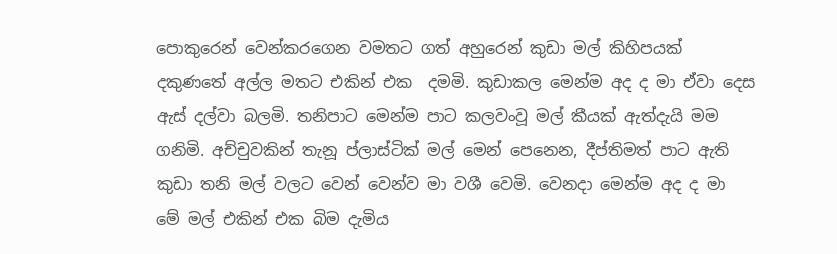පොකුරෙන් වෙන්කරගෙන වමතට ගත් අහුරෙන් කුඩා මල් කිහිපයක් දකුණතේ අල්ල මතට එකින් එක  දමමි. කුඩාකල මෙන්ම අද ද මා ඒවා දෙස ඇස් දල්වා බලමි. තනිපාට මෙන්ම පාට කලවංවූ මල් කීයක් ඇත්දැයි මම ගනිමි. අච්චුවකින් තැනූ ප්ලාස්ටික් මල් මෙන් පෙනෙන, දීප්තිමත් පාට ඇති කුඩා තනි මල් වලට වෙන් වෙන්ව මා වශී වෙමි. වෙනදා මෙන්ම අද ද මා මේ මල් එකින් එක බිම දැමිය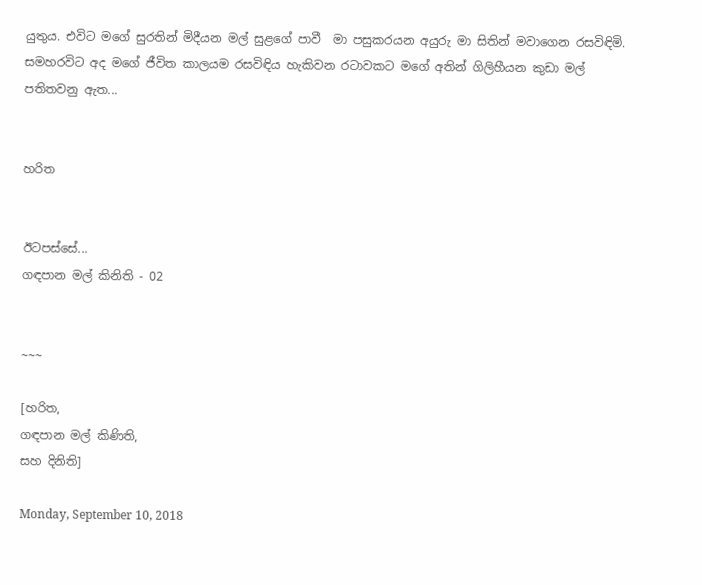යුතුය. එවිට මගේ සුරතින් මිදීයන මල් සුළගේ පාවී  මා පසුකරයන අයුරු මා සිතින් මවාගෙන රසවිඳිමි. සමහරවිට අද මගේ ජීවිත කාලයම රසවිඳිය හැකිවන රටාවකට මගේ අතින් ගිලිහීයන කුඩා මල් පතිතවනු ඇත...


හරිත


ඊටපස්සේ...
ගඳපාන මල් කිනිති - 02


~~~

[හරිත,
ගඳපාන මල් කිණිති,
සහ දිනිති]

Monday, September 10, 2018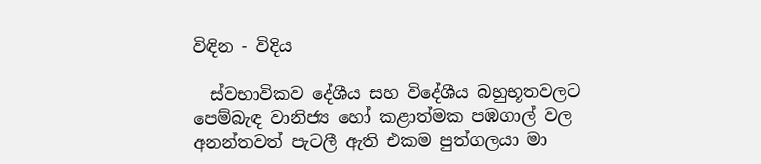විඳින - විදිය

  ස්වභාවිකව දේශීය සහ විදේශීය බහුභූතවලට පෙම්බැඳ වානිජ්‍ය හෝ කළාත්මක පඹගාල් වල අනන්තවත් පැටලී ඇති එකම පුත්ගලයා මා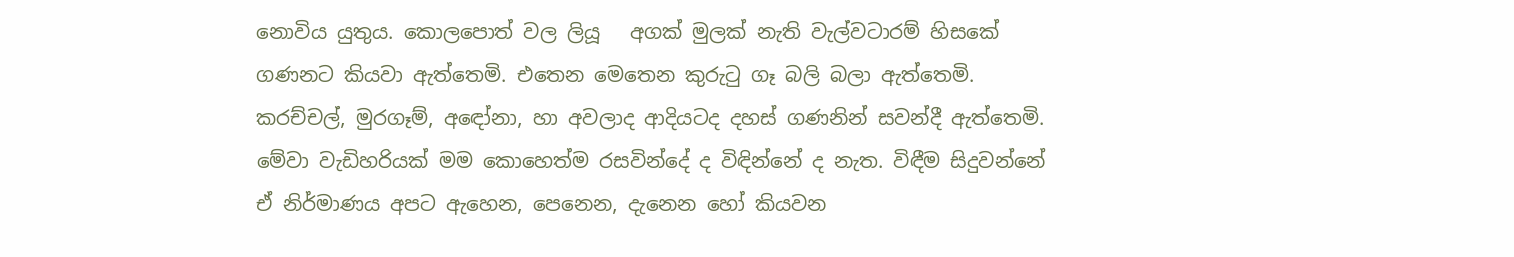නොවිය යුතුය. කොලපොත් වල ලියූ   අගක් මුලක් නැති වැල්වටාරම් හිසකේ ගණනට කියවා ඇත්තෙමි. එතෙන මෙතෙන කුරුටු ගෑ බලි බලා ඇත්තෙමි.  කරච්චල්, මුරගෑම්, අඳෝනා, හා අවලාද ආදියටද දහස් ගණනින් සවන්දී ඇත්තෙමි. මේවා වැඩිහරියක් මම කොහෙත්ම රසවින්දේ ද විඳින්නේ ද නැත. විඳීම සිදුවන්නේ ඒ නිර්මාණය අපට ඇහෙන, පෙනෙන, දැනෙන හෝ කියවන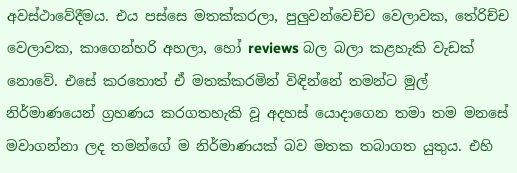අවස්ථාවේදීමය. එය පස්සෙ මතක්කරලා, පුලුවන්වෙච්ච වෙලාවක, තේරිච්ච වෙලාවක, කාගෙන්හරි අහලා, හෝ reviews බල බලා කළහැකි වැඩක් නොවේ. එසේ කරතොත් ඒ මතක්කරමින් විඳින්නේ තමන්ට මුල් නිර්මාණයෙන් ග්‍රහණය කරගතහැකි වූ අදහස් යොදාගෙන තමා තම මනසේ මවාගන්නා ලද තමන්ගේ ම නිර්මාණයක් බව මතක තබාගත යුතුය. එහි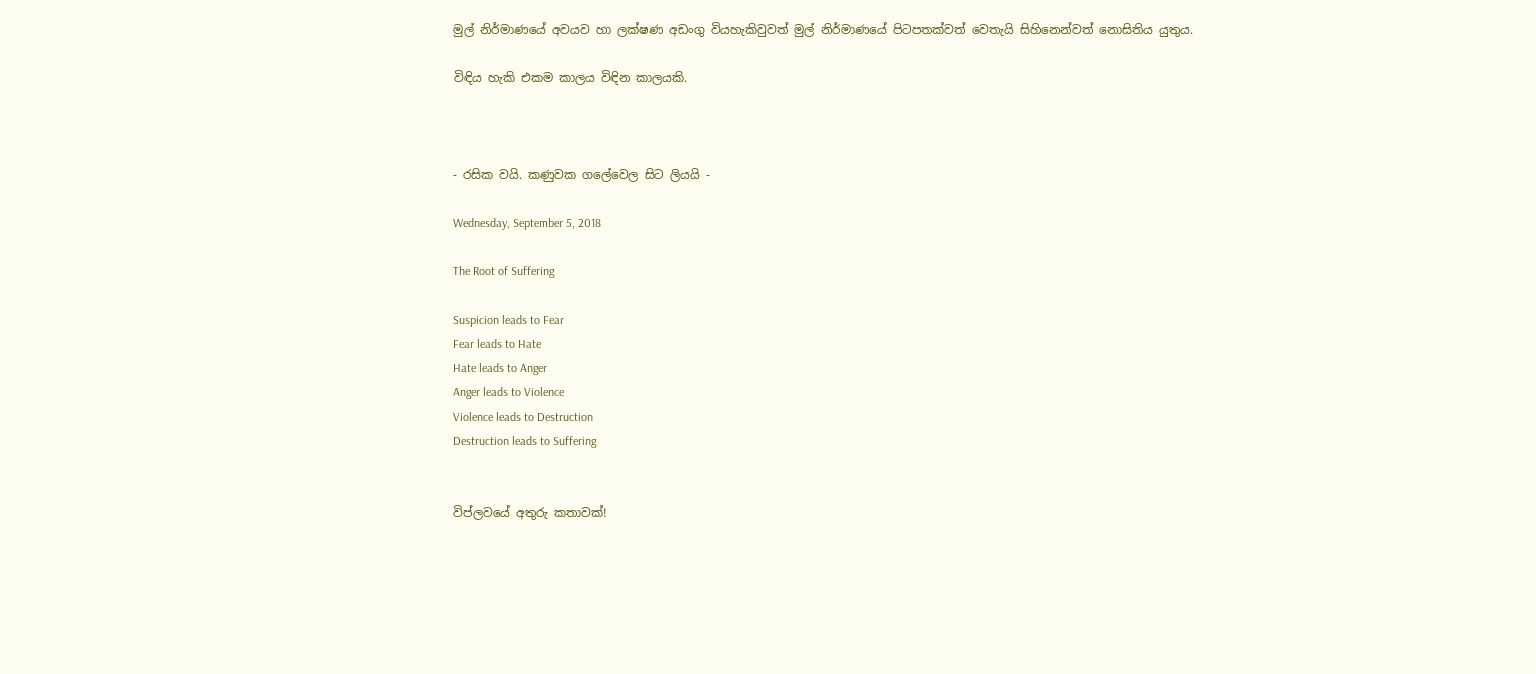මුල් නිර්මාණයේ අවයව හා ලක්ෂණ අඩංගු වියහැකිවුවත් මුල් නිර්මාණයේ පිටපතක්වත් වෙතැයි සිහිනෙන්වත් නොසිතිය යුතුය.

විඳිය හැකි එකම කාලය විඳින කාලයකි.



- රසික වයි. කණුවක ගලේවෙල සිට ලියයි -

Wednesday, September 5, 2018

The Root of Suffering

Suspicion leads to Fear
Fear leads to Hate
Hate leads to Anger
Anger leads to Violence
Violence leads to Destruction
Destruction leads to Suffering


විප්ලවයේ අතුරු කතාවක්!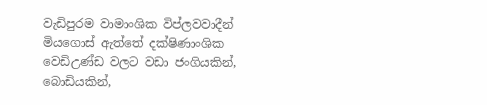වැඩිපුරම වාමාංශික විප්ලවවාදීන් මියගොස් ඇත්තේ දක්ෂිණාංශික වෙඩිඋණ්ඩ වලට වඩා ජංගියකින්, බොඩියකින්,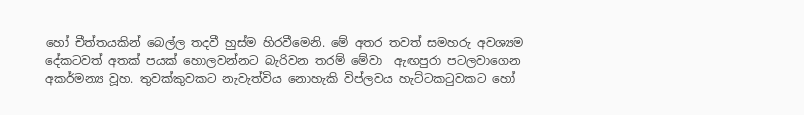හෝ චීත්තයකින් බෙල්ල තදවී හුස්ම හිරවීමෙනි. මේ අතර තවත් සමහරු අවශ්‍යම දේකටවත් අතක් පයක් හොලවන්නට බැරිවන තරම් මේවා  ඇඟපුරා පටලවාගෙන අකර්මන්‍ය වූහ. තුවක්කුවකට නැවැත්විය නොහැකි විප්ලවය හැට්ටකටුවකට හෝ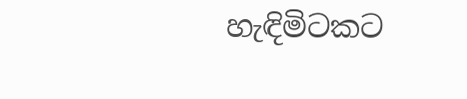හැඳිමිටකට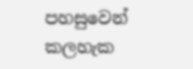පහසුවෙන් කලහැක